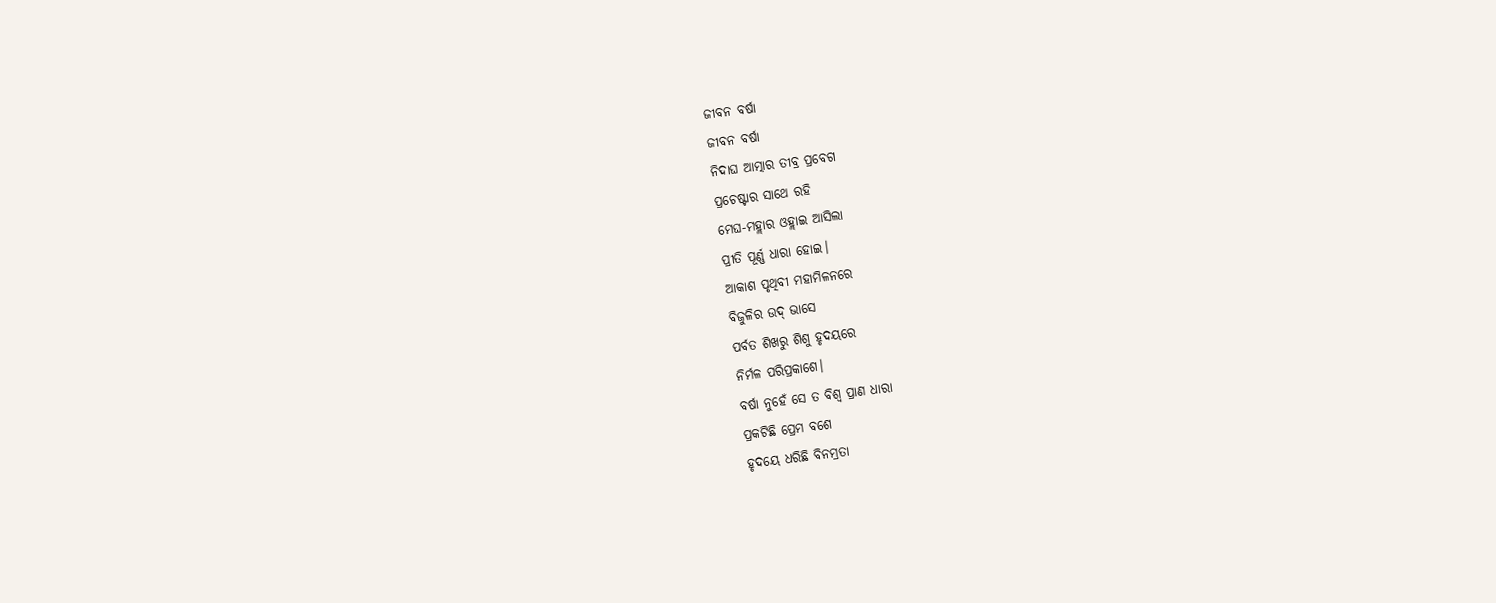ଜୀବନ ବର୍ଷା
ଜୀବନ ବର୍ଷା
ନିଦାଘ ଆତ୍ମାର ତୀବ୍ର ପ୍ରବେଗ
ପ୍ରଚେଷ୍ଟାର ସାଥେ ରହି
ମେଘ-ମହ୍ଲାର ଓହ୍ଲାଇ ଆସିଲା
ପ୍ରୀତି ପୂର୍ଣ୍ଣ ଧାରା ହୋଇ।
ଆକାଶ ପୃଥିବୀ ମହାମିଳନରେ
ବିଜୁଳିର ଉଦ୍ ଭାସେ
ପର୍ବତ ଶିଖରୁ ଶିଶୁ ହୃଦୟରେ
ନିର୍ମଳ ପରିପ୍ରକାଶେ।
ବର୍ଷା ନୁହେଁ ସେ ତ ବିଶ୍ଵ ପ୍ରାଣ ଧାରା
ପ୍ରକଟିଛି ପ୍ରେମ ବଶେ
ହୃଦୟେ ଧରିଛି ବିନମ୍ରତା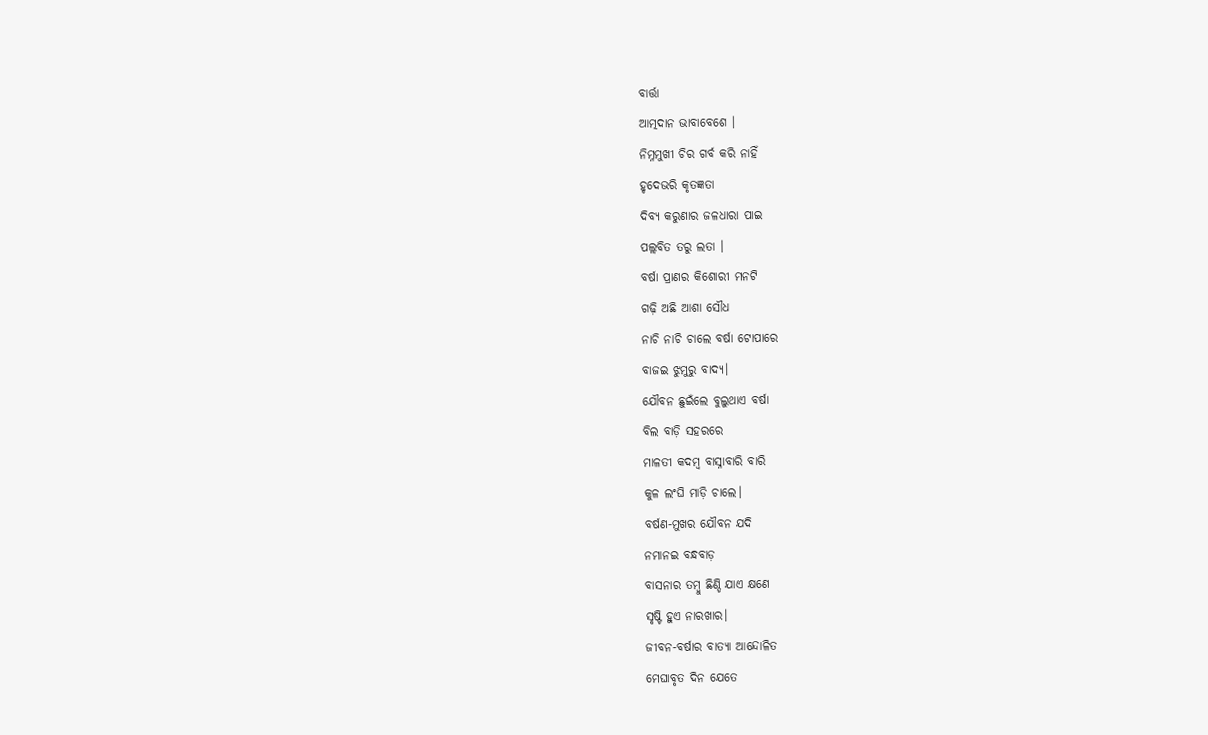ବାର୍ତ୍ତା
ଆତ୍ମଦାନ ଭାବାବେଶେ ।
ନିମ୍ନମୁଖୀ ଚିର ଗର୍ବ କରି ନାହିଁ
ହୃଦେଭରି କୃତଜ୍ଞତା
ଦିବ୍ୟ କରୁଣାର ଜଳଧାରା ପାଇ
ପଲ୍ଲବିତ ତରୁ ଲତା ।
ବର୍ଷା ପ୍ରାଣର କିଶୋରୀ ମନଟି
ଗଢ଼ି ଅଛି ଆଶା ସୌଧ
ନାଚି ନାଚି ଚାଲେ ବର୍ଷା ଟୋପାରେ
ବାଜଇ ଝୁମୁରୁ ବାଦ୍ୟ।
ଯୌବନ ଛୁଇଁଲେ ବୁଲୁଥାଏ ବର୍ଷା
ବିଲ ବାଡ଼ି ସହରରେ
ମାଳତୀ କଦମ୍ବ ବାସ୍ନାବାରି ବାରି
କୁଳ ଲଂଘି ମାଡ଼ି ଚାଲେ।
ବର୍ଷଣ-ମୁଖର ଯୌବନ ଯଦି
ନମାନଇ ବନ୍ଧବାଡ଼
ବାସନାର ତମ୍ବୁ ଛିଣ୍ଡି ଯାଏ କ୍ଷଣେ
ସୃଷ୍ଟି ହୁଏ ନାରଖାର।
ଜୀବନ-ବର୍ଷାର ବାତ୍ୟା ଆନ୍ଦୋଳିତ
ମେଘାବୃତ ଦିନ ଯେତେ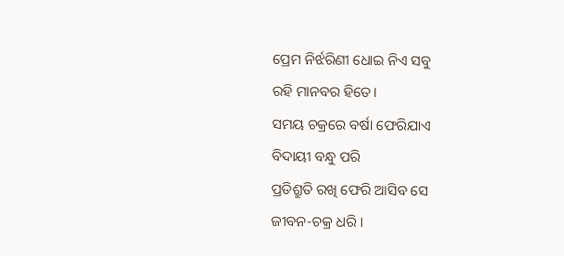ପ୍ରେମ ନିର୍ଝରିଣୀ ଧୋଇ ନିଏ ସବୁ
ରହି ମାନବର ହିତେ।
ସମୟ ଚକ୍ରରେ ବର୍ଷା ଫେରିଯାଏ
ବିଦାୟୀ ବନ୍ଧୁ ପରି
ପ୍ରତିଶ୍ରୁତି ରଖି ଫେରି ଆସିବ ସେ
ଜୀବନ-ଚକ୍ର ଧରି।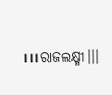।।।ରାଜଲକ୍ଷ୍ମୀ।।।